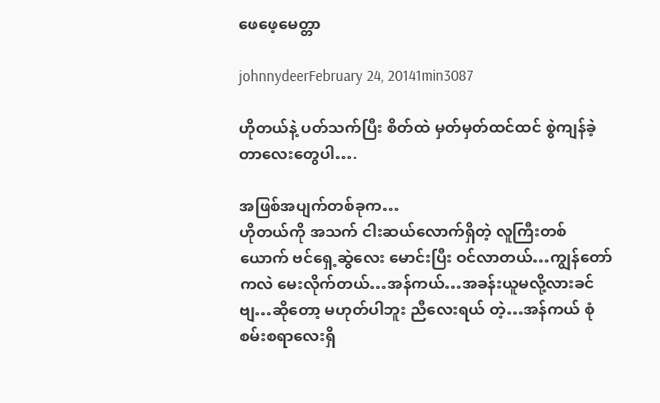ဖေဖေ့မေတ္တာ

johnnydeerFebruary 24, 20141min3087

ဟိုတယ်နဲ့ ပတ်သက်ပြီး စိတ်ထဲ မှတ်မှတ်ထင်ထင် စွဲကျန်ခဲ့တာလေးတွေပါ….

အဖြစ်အပျက်တစ်ခုက…
ဟိုတယ်ကို အသက် ငါးဆယ်လောက်ရှိတဲ့ လူကြီးတစ်ယောက် ဗင်ရှေ့ဆွဲလေး မောင်းပြီး ဝင်လာတယ်…ကျွန်တော်ကလဲ မေးလိုက်တယ်…အန်ကယ်…အခန်းယူမလို့လားခင်ဗျ…ဆိုတော့ မဟုတ်ပါဘူး ညီလေးရယ် တဲ့…အန်ကယ် စုံစမ်းစရာလေးရှိ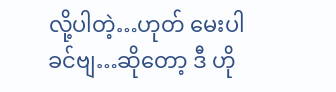လို့ပါတဲ့…ဟုတ် မေးပါခင်ဗျ…ဆိုတော့ ဒီ ဟို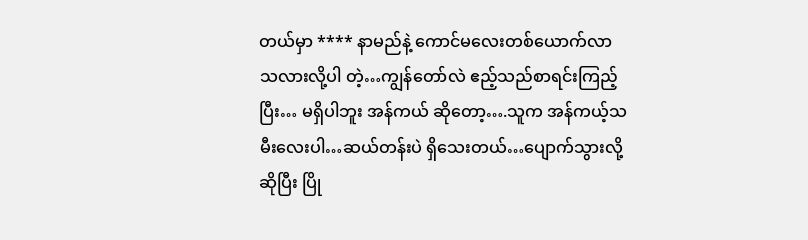တယ်မှာ **** နာမည်နဲ့ ကောင်မလေးတစ်ယောက်လာသလားလို့ပါ တဲ့…ကျွန်တော်လဲ ဧည့်သည်စာရင်းကြည့်ပြီး… မရှိပါဘူး အန်ကယ် ဆိုတော့….သူက အန်ကယ့်သမီးလေးပါ…ဆယ်တန်းပဲ ရှိသေးတယ်…ပျောက်သွားလို့ဆိုပြီး ပြို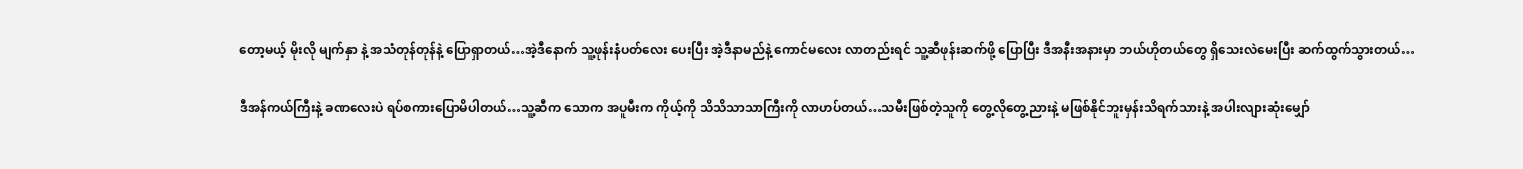တော့မယ့် မိုးလို မျက်နှာ နဲ့ အသံတုန်တုန်နဲ့ ပြောရှာတယ်…အဲ့ဒီနောက် သူ့ဖုန်းနံပတ်လေး ပေးပြီး အဲ့ဒီနာမည်နဲ့ ကောင်မလေး လာတည်းရင် သူ့ဆီဖုန်းဆက်ဖို့ ပြောပြီး ဒီအနီးအနားမှာ ဘယ်ဟိုတယ်တွေ ရှိသေးလဲမေးပြီး ဆက်ထွက်သွားတယ်…

ဒီအန်ကယ်ကြီးနဲ့ ခဏလေးပဲ ရပ်စကားပြောမိပါတယ်…သူ့ဆီက သောက အပူမီးက ကိုယ့်ကို သိသိသာသာကြီးကို လာဟပ်တယ်…သမီးဖြစ်တဲ့သူကို တွေ့လိုတွေ့ညားနဲ့ မဖြစ်နိုင်ဘူးမှန်းသိရက်သားနဲ့ အပါးလျားဆုံးမျှော်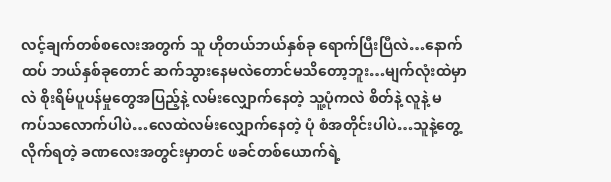လင့်ချက်တစ်စလေးအတွက် သူ ဟိုတယ်ဘယ်နှစ်ခု ရောက်ပြီးပြီလဲ…နောက်ထပ် ဘယ်နှစ်ခုတောင် ဆက်သွားနေမလဲတောင်မသိတော့ဘူး…မျက်လုံးထဲမှာလဲ စိုးရိမ်ပူပန်မှုတွေအပြည့်နဲ့ လမ်းလျှောက်နေတဲ့ သူ့ပုံကလဲ စိတ်နဲ့ လူနဲ့ မကပ်သလောက်ပါပဲ…လေထဲလမ်းလျှောက်နေတဲ့ ပုံ စံအတိုင်းပါပဲ…သူနဲ့တွေ့လိုက်ရတဲ့ ခဏလေးအတွင်းမှာတင် ဖခင်တစ်ယောက်ရဲ့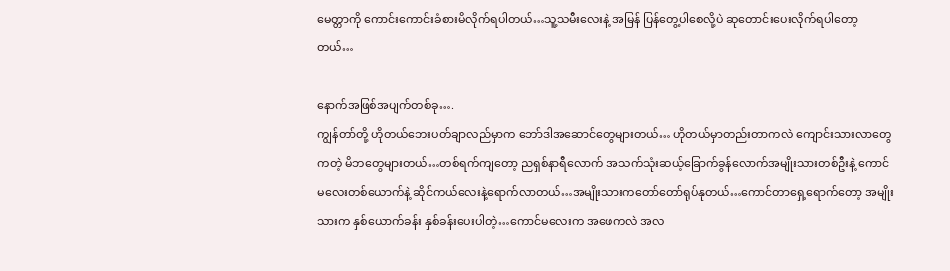မေတ္တာကို ကောင်းကောင်းခံစားမိလိုက်ရပါတယ်…သူ့သမီးလေးနဲ့ အမြန် ပြန်တွေ့ပါစေလို့ပဲ ဆုတောင်းပေးလိုက်ရပါတော့တယ်…

နောက်အဖြစ်အပျက်တစ်ခု….
ကျွန်တာ်တို့ ဟိုတယ်ဘေးပတ်ချာလည်မှာက ဘော်ဒါအဆောင်တွေများတယ်… ဟိုတယ်မှာတည်းတာကလဲ ကျောင်းသားလာတွေကတဲ့ မိဘတွေများတယ်…တစ်ရက်ကျတော့ ညရှစ်နာရီလောက် အသက်သုံးဆယ့်ခြောက်ခွန်လောက်အမျိုးသားတစ်ဦးနဲ့ ကောင်မလေးတစ်ယောက်နဲ့ ဆိုင်ကယ်လေးနဲ့ရောက်လာတယ်…အမျိုးသားကတော်တော်ရုပ်နုတယ်…ကောင်တာရှေ့ရောက်တော့ အမျိုးသားက နှစ်ယောက်ခန်း နှစ်ခန်းပေးပါတဲ့…ကောင်မလေးက အဖေကလဲ အလ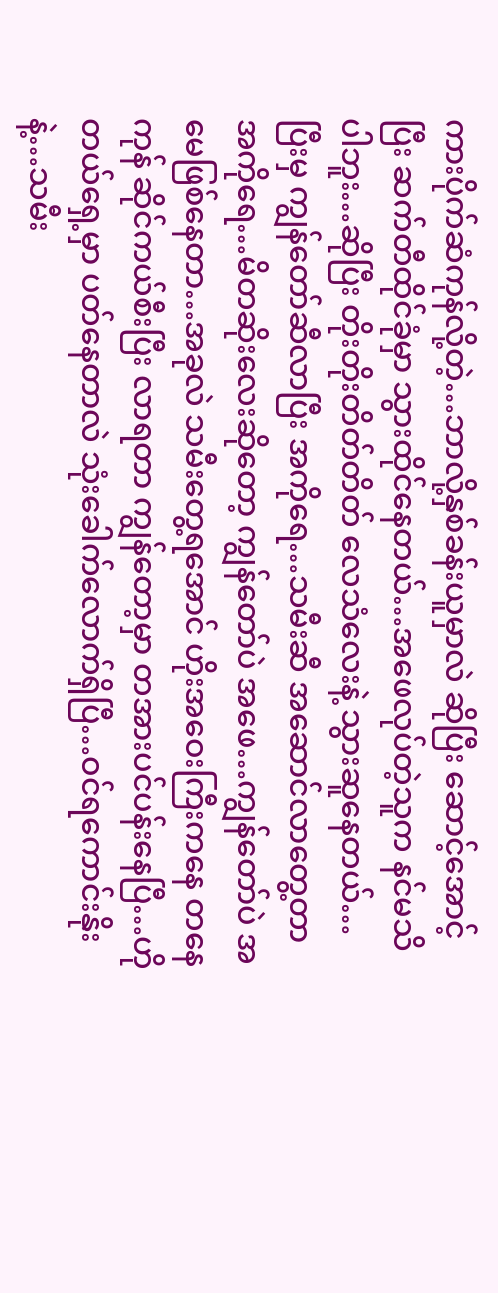ကားပိုက်ဆံကုန်လို့တဲ့…ဘာလို့နှစ်ခန်းယူမှာလဲ ဆိုပြီး ဆောင့်အောင့်ပြီး ဆက်တီထိုင်ခုံမှာ သွားထိုင်နေတယ်…အဖေလုပ်တဲ့သူက နင်မသိပါဘူး…ဆိုပြီး တိုးတိုးတိတ်တိတ် လေသံလေးနဲ့ သွားဆူနေတယ်…ပြီးမှ ကျွန်တော်ဆီလာပြီး အကိုရေ…သမီးဆီ အဆောင်လာတွေ့တာအကိုရေ…မိတဆိုးလေးဆိုတော့ ကျွန်တော်ပဲ အဖေ…ကျွန်တော်ပဲ အမေဖြစ်နေတာ…အခုလဲ သမီးတွေ့ရအောင် ဟိုးအဝေးကြီးကနေ တနေကုန် ဆိုင်ကယ်စီးပြီး လာရတာ ကျွန်တော့မှာ တအားပင်ပန်းနေပြီ…ဟိုတယ်ရှေ့မှာ ပတ်နေတာလဲ သုံးခေါက်လောက်ရှိပြီ…ဝင်ရကောင်းနိုးနဲ့…သမီး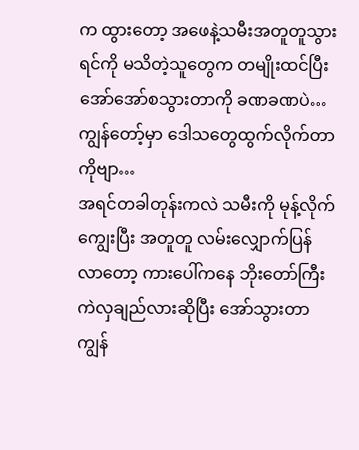က ထွားတော့ အဖေနဲ့သမီးအတူတူသွားရင်ကို မသိတဲ့သူတွေက တမျိုးထင်ပြီး အော်အော်စသွားတာကို ခဏခဏပဲ…ကျွန်တော့်မှာ ဒေါသတွေထွက်လိုက်တာကိုဗျာ…
အရင်တခါတုန်းကလဲ သမီးကို မုန့်လိုက်ကျွေးပြီး အတူတူ လမ်းလျှောက်ပြန်လာတော့ ကားပေါ်ကနေ ဘိုးတော်ကြီး ကဲလှချည်လားဆိုပြီး အော်သွားတာ ကျွန်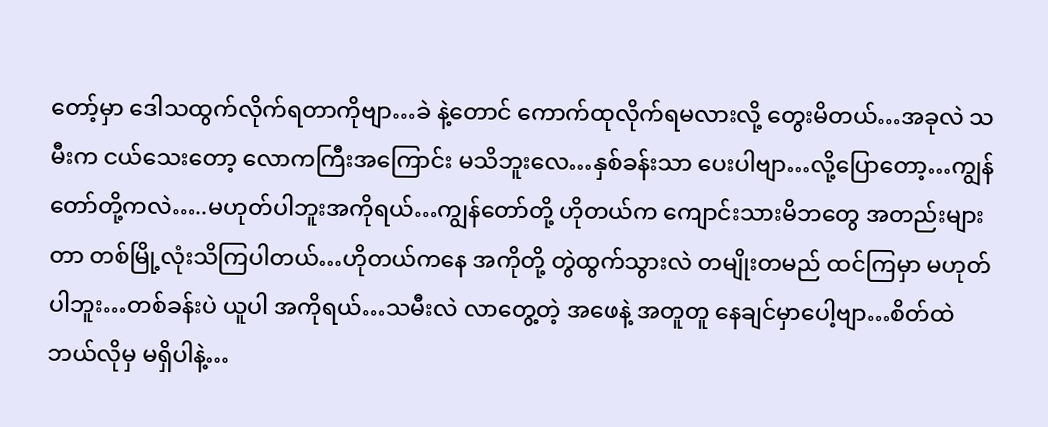တော့်မှာ ဒေါသထွက်လိုက်ရတာကိုဗျာ…ခဲ နဲ့တောင် ကောက်ထုလိုက်ရမလားလို့ တွေးမိတယ်…အခုလဲ သမီးက ငယ်သေးတော့ လောကကြီးအကြောင်း မသိဘူးလေ…နှစ်ခန်းသာ ပေးပါဗျာ…လို့ပြောတော့…ကျွန်တော်တို့ကလဲ…..မဟုတ်ပါဘူးအကိုရယ်…ကျွန်တော်တို့ ဟိုတယ်က ကျောင်းသားမိဘတွေ အတည်းများတာ တစ်မြို့လုံးသိကြပါတယ်…ဟိုတယ်ကနေ အကိုတို့ တွဲထွက်သွားလဲ တမျိုးတမည် ထင်ကြမှာ မဟုတ်ပါဘူး…တစ်ခန်းပဲ ယူပါ အကိုရယ်…သမီးလဲ လာတွေ့တဲ့ အဖေနဲ့ အတူတူ နေချင်မှာပေါ့ဗျာ…စိတ်ထဲ ဘယ်လိုမှ မရှိပါနဲ့…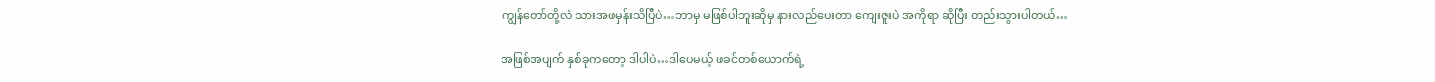ကျွန်တော်တို့လဲ သားအဖမှန်းသိပြီပဲ…ဘာမှ မဖြစ်ပါဘူးဆိုမှ နားလည်ပေးတာ ကျေးဇူးပဲ အကိုရာ ဆိုပြီး တည်းသွားပါတယ်…

အဖြစ်အပျက် နှစ်ခုကတော့ ဒါပါပဲ…ဒါပေမယ့် ဖခင်တစ်ယောက်ရဲ့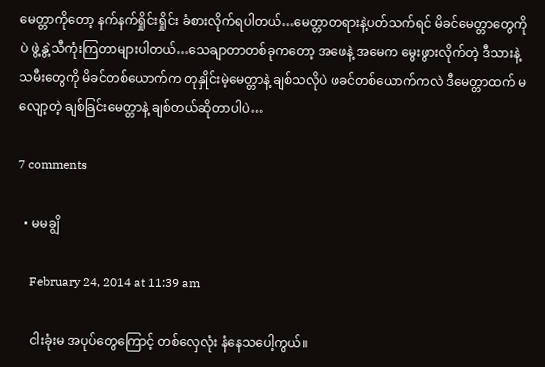မေတ္တာကိုတော့ နက်နက်ရှိုင်းရှိုင်း ခံစားလိုက်ရပါတယ်…မေတ္တာတရားနဲ့ပတ်သက်ရင် မိခင်မေတ္တာတွေကိုပဲ ဖွဲ့နွဲ့သီကုံးကြတာများပါတယ်…သေချာတာတစ်ခုကတော့ အဖေနဲ့ အမေက မွေးဖွားလိုက်တဲ့ ဒီသားနဲ့ သမီးတွေကို မိခင်တစ်ယောက်က တုနှိုင်းမဲ့မေတ္တာနဲ့ ချစ်သလိုပဲ ဖခင်တစ်ယောက်ကလဲ ဒီမေတ္တာထက် မလျော့တဲ့ ချစ်ခြင်းမေတ္တာနဲ့ ချစ်တယ်ဆိုတာပါပဲ…

7 comments

  • မမချွိ

    February 24, 2014 at 11:39 am

    ငါးခုံးမ အပုပ်တွေကြောင့် တစ်လှေလုံး နံနေသပေါ့ကွယ်။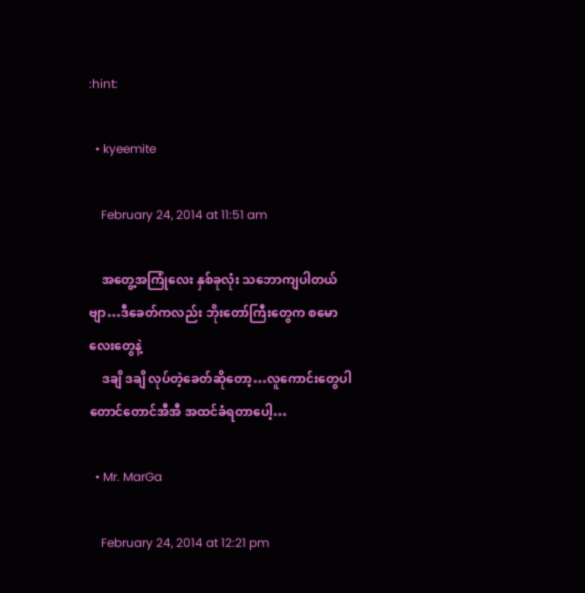:hint:

  • kyeemite

    February 24, 2014 at 11:51 am

    အတွေ့အကြုံလေး နှစ်ခုလုံး သဘောကျပါတယ်ဗျာ…ဒီခေတ်ကလည်း ဘိုးတော်ကြီးတွေက စမောလေးတွေနဲ့
    ဒချိ ဒချိ လုပ်တဲ့ခေတ်ဆိုတော့…လူကောင်းတွေပါ တောင်တောင်အီအီ အထင်ခံရတာပေါ့…

  • Mr. MarGa

    February 24, 2014 at 12:21 pm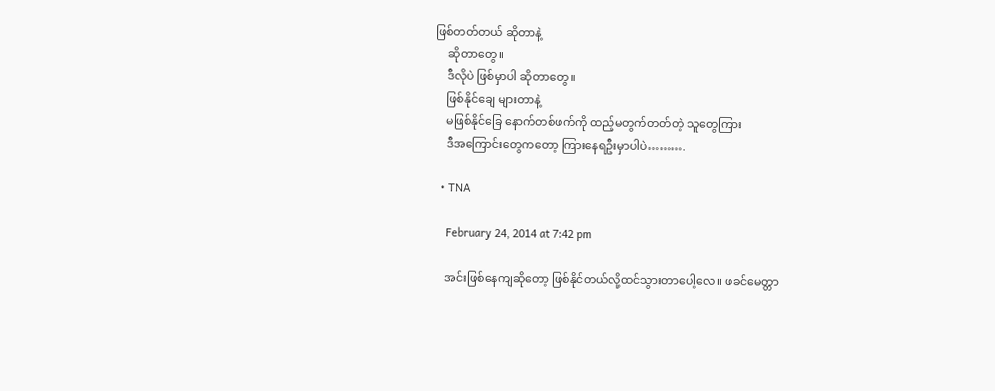ဖြစ်တတ်တယ် ဆိုတာနဲ့
    ဆိုတာတွေ။
    ဒီလိုပဲ ဖြစ်မှာပါ ဆိုတာတွေ။
    ဖြစ်နိုင်ချေ များတာနဲ့
    မဖြစ်နိုင်ခြေ နောက်တစ်ဖက်ကို ထည့်မတွက်တတ်တဲ့ သူတွေကြား
    ဒီအကြောင်းတွေကတော့ ကြားနေရဦးမှာပါပဲ……….

  • TNA

    February 24, 2014 at 7:42 pm

    အင်းဖြစ်နေကျဆိုတော့ ဖြစ်နိုင်တယ်လို့ထင်သွားတာပေါ့လေ။ ဖခင်မေတ္တာ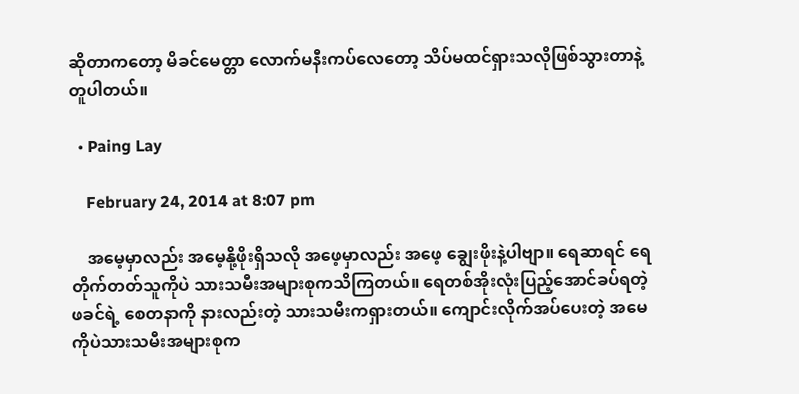ဆိုတာကတော့ မိခင်မေတ္တာ လောက်မနီးကပ်လေတော့ သိပ်မထင်ရှားသလိုဖြစ်သွားတာနဲ့တူပါတယ်။

  • Paing Lay

    February 24, 2014 at 8:07 pm

    အမေ့မှာလည်း အမေ့နို့ဖိုးရှိသလို အဖေ့မှာလည်း အဖေ့ ချွေးဖိုးနဲ့ပါဗျာ။ ရေဆာရင် ရေတိုက်တတ်သူကိုပဲ သားသမီးအများစုကသိကြတယ်။ ရေတစ်အိုးလုံးပြည့်အောင်ခပ်ရတဲ့ ဖခင်ရဲ့ စေတနာကို နားလည်းတဲ့ သားသမီးကရှားတယ်။ ကျောင်းလိုက်အပ်ပေးတဲ့ အမေကိုပဲသားသမီးအများစုက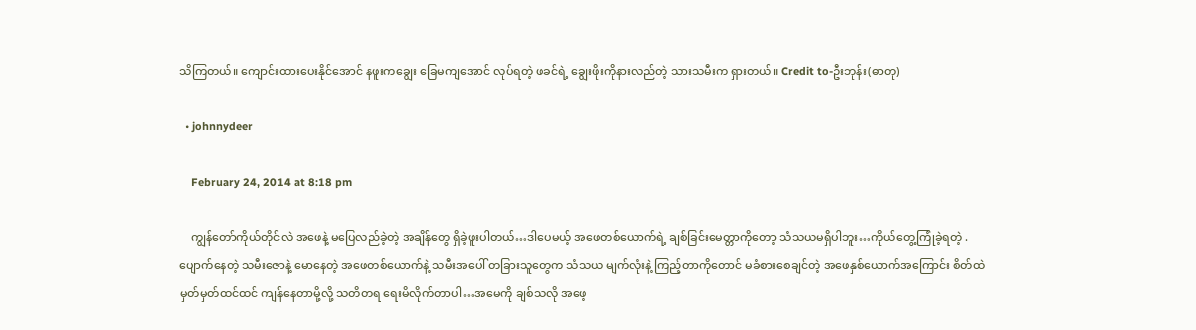သိကြတယ်။ ကျောင်းထားပေးနိုင်အောင် နဖူးကချွေး ခြေမကျအောင် လုပ်ရတဲ့ ဖခင်ရဲ့ ချွေးဖိုးကိုနားလည်တဲ့ သားသမီးက ရှားတယ်။ Credit to-ဦးဘုန်း(ဓာတု)

  • johnnydeer

    February 24, 2014 at 8:18 pm

    ကျွန်တော်ကိုယ်တိုင်လဲ အဖေနဲ့ မပြေလည်ခဲ့တဲ့ အချိန်တွေ ရှိခဲ့ဖူးပါတယ်…ဒါပေမယ့် အဖေတစ်ယောက်ရဲ့ ချစ်ခြင်းမေတ္တာကိုတော့ သံသယမရှိပါဘူး…ကိုယ်တွေ့ကြုံခဲ့ရတဲ့ .ပျောက်နေတဲ့ သမီးဇောနဲ့ မောနေတဲ့ အဖေတစ်ယောက်နဲ့ သမီးအပေါ် တခြားသူတွေက သံသယ မျက်လုံးနဲ့ ကြည့်တာကိုတောင် မခံစားစေချင်တဲ့ အဖေနှစ်ယောက်အကြောင်း စိတ်ထဲ မှတ်မှတ်ထင်ထင် ကျန်နေတာမို့လို့ သတိတရ ရေးမိလိုက်တာပါ…အမေကို ချစ်သလို အဖေ့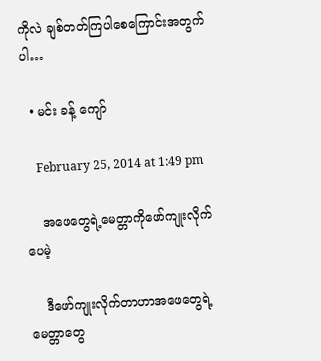ကိုလဲ ချစ်တတ်ကြပါစေကြောင်းအတွက်ပါ…

  • မင်း ခန့် ကျော်

    February 25, 2014 at 1:49 pm

    အဖေတွေရဲ့မေတ္တာကိုဖော်ကျုးလိုက်ပေမဲ့

    ဒီဖော်ကျုးလိုက်တာဟာအဖေတွေရဲ့မေတ္တာတွေ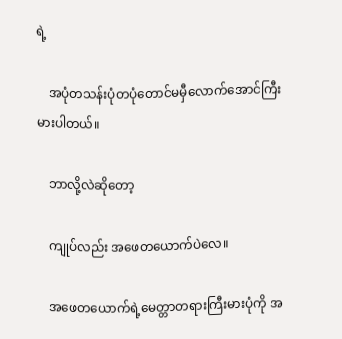ရဲ့

    အပုံတသန်းပုံတပုံတောင်မမှီလောက်အောင်ကြီးမားပါတယ်။

    ဘာလို့လဲဆိုတော့

    ကျုပ်လည်း အဖေတယောက်ပဲလေ။

    အဖေတယောက်ရဲ့မေတ္တာတရားကြီးမားပုံကို အ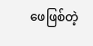ဖေဖြစ်တဲ့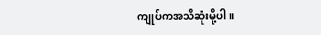ကျုပ်ကအသိဆုံးမို့ပါ။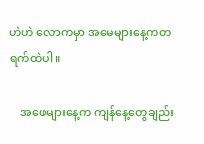ဟဲဟဲ လောကမှာ အမေများနေ့ကတရက်ထဲပါ။

    အဖေများနေ့က ကျန်နေ့တွေချည်း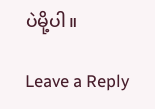ပဲမို့ပါ။

Leave a Reply